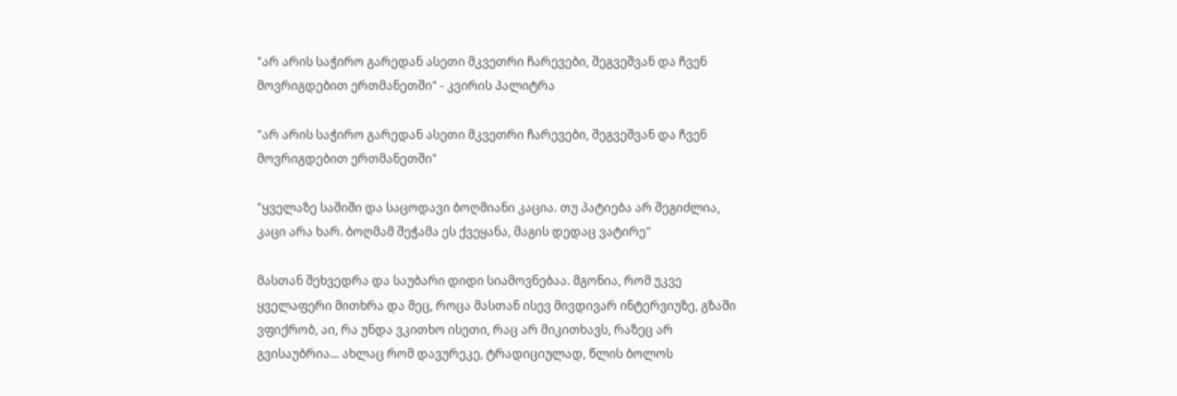"არ არის საჭირო გარედან ასეთი მკვეთრი ჩარევები, შეგვეშვან და ჩვენ მოვრიგდებით ერთმანეთში" - კვირის პალიტრა

"არ არის საჭირო გარედან ასეთი მკვეთრი ჩარევები, შეგვეშვან და ჩვენ მოვრიგდებით ერთმანეთში"

"ყველაზე საშიში და საცოდავი ბოღმიანი კაცია. თუ პატიება არ შეგიძლია, კაცი არა ხარ. ბოღმამ შეჭამა ეს ქვეყანა, მაგის დედაც ვატირე"

მასთან შეხვედრა და საუბარი დიდი სიამოვნებაა. მგონია, რომ უკვე ყველაფერი მითხრა და მეც, როცა მასთან ისევ მივდივარ ინტერვიუზე, გზაში ვფიქრობ, აი, რა უნდა ვკითხო ისეთი, რაც არ მიკითხავს, რაზეც არ გვისაუბრია... ახლაც რომ დავურეკე, ტრადიციულად, წლის ბოლოს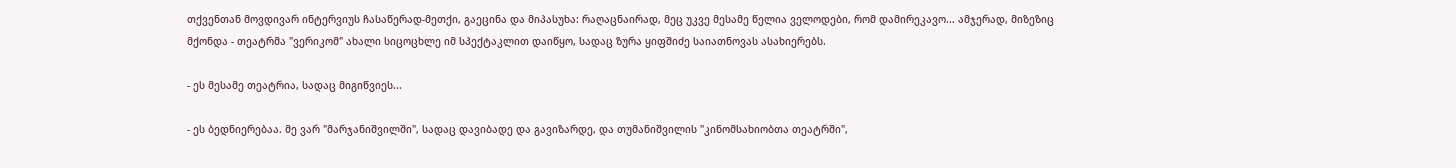თქვენთან მოვდივარ ინტერვიუს ჩასაწერად-მეთქი, გაეცინა და მიპასუხა: რაღაცნაირად, მეც უკვე მესამე წელია ველოდები, რომ დამირეკავო... ამჯერად, მიზეზიც მქონდა - თეატრმა "ვერიკომ" ახალი სიცოცხლე იმ სპექტაკლით დაიწყო, სადაც ზურა ყიფშიძე საიათნოვას ასახიერებს.

- ეს მესამე თეატრია, სადაც მიგიწვიეს...

- ეს ბედნიერებაა. მე ვარ "მარჯანიშვილში", სადაც დავიბადე და გავიზარდე, და თუმანიშვილის "კინომსახიობთა თეატრში",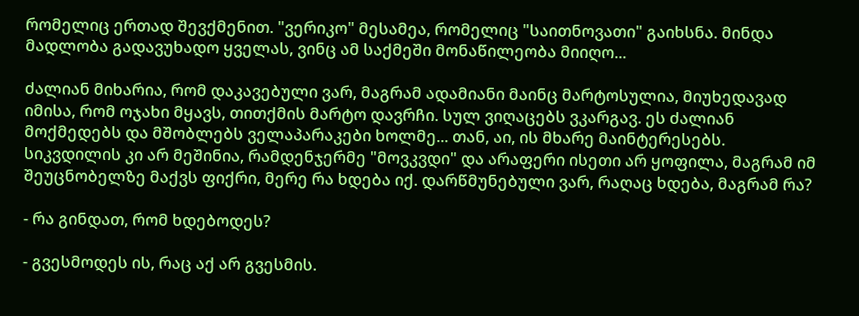რომელიც ერთად შევქმენით. "ვერიკო" მესამეა, რომელიც "საითნოვათი" გაიხსნა. მინდა მადლობა გადავუხადო ყველას, ვინც ამ საქმეში მონაწილეობა მიიღო...

ძალიან მიხარია, რომ დაკავებული ვარ, მაგრამ ადამიანი მაინც მარტოსულია, მიუხედავად იმისა, რომ ოჯახი მყავს, თითქმის მარტო დავრჩი. სულ ვიღაცებს ვკარგავ. ეს ძალიან მოქმედებს და მშობლებს ველაპარაკები ხოლმე... თან, აი, ის მხარე მაინტერესებს. სიკვდილის კი არ მეშინია, რამდენჯერმე "მოვკვდი" და არაფერი ისეთი არ ყოფილა, მაგრამ იმ შეუცნობელზე მაქვს ფიქრი, მერე რა ხდება იქ. დარწმუნებული ვარ, რაღაც ხდება, მაგრამ რა?

- რა გინდათ, რომ ხდებოდეს?

- გვესმოდეს ის, რაც აქ არ გვესმის.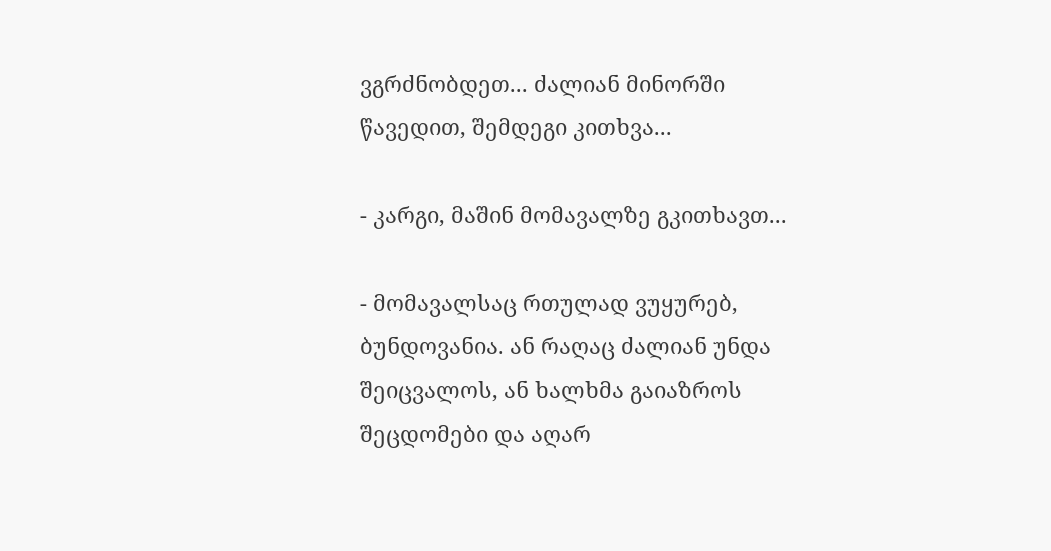ვგრძნობდეთ... ძალიან მინორში წავედით, შემდეგი კითხვა...

- კარგი, მაშინ მომავალზე გკითხავთ...

- მომავალსაც რთულად ვუყურებ, ბუნდოვანია. ან რაღაც ძალიან უნდა შეიცვალოს, ან ხალხმა გაიაზროს შეცდომები და აღარ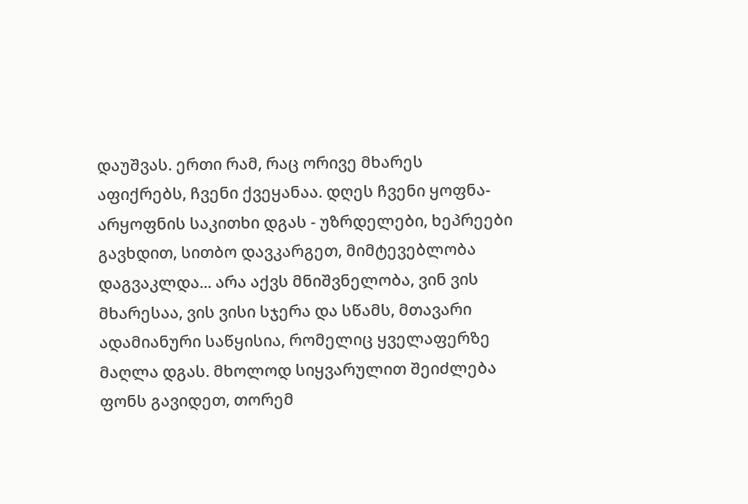დაუშვას. ერთი რამ, რაც ორივე მხარეს აფიქრებს, ჩვენი ქვეყანაა. დღეს ჩვენი ყოფნა-არყოფნის საკითხი დგას - უზრდელები, ხეპრეები გავხდით, სითბო დავკარგეთ, მიმტევებლობა დაგვაკლდა... არა აქვს მნიშვნელობა, ვინ ვის მხარესაა, ვის ვისი სჯერა და სწამს, მთავარი ადამიანური საწყისია, რომელიც ყველაფერზე მაღლა დგას. მხოლოდ სიყვარულით შეიძლება ფონს გავიდეთ, თორემ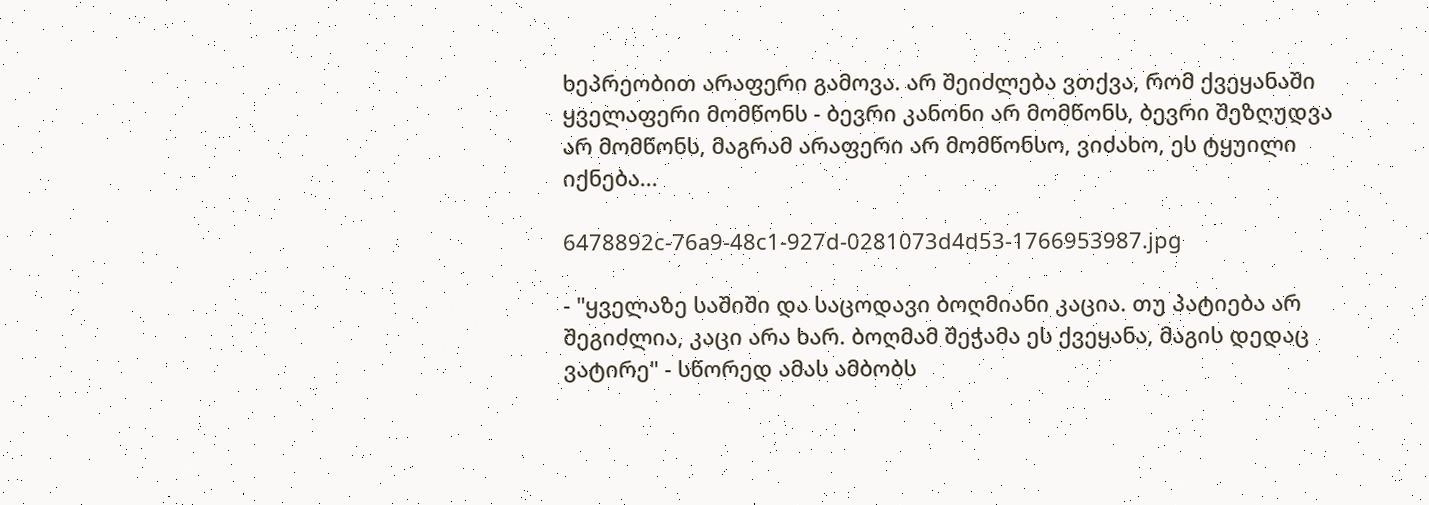ხეპრეობით არაფერი გამოვა. არ შეიძლება ვთქვა, რომ ქვეყანაში ყველაფერი მომწონს - ბევრი კანონი არ მომწონს, ბევრი შეზღუდვა არ მომწონს, მაგრამ არაფერი არ მომწონსო, ვიძახო, ეს ტყუილი იქნება...

6478892c-76a9-48c1-927d-0281073d4d53-1766953987.jpg

- "ყველაზე საშიში და საცოდავი ბოღმიანი კაცია. თუ პატიება არ შეგიძლია, კაცი არა ხარ. ბოღმამ შეჭამა ეს ქვეყანა, მაგის დედაც ვატირე" - სწორედ ამას ამბობს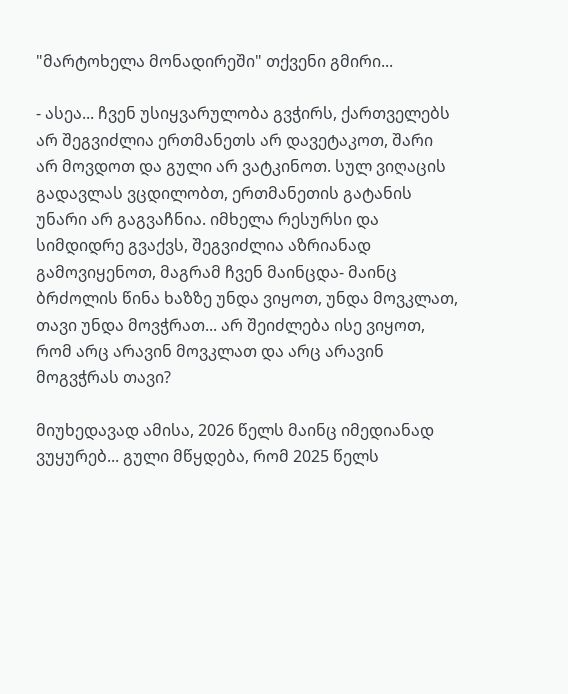"მარტოხელა მონადირეში" თქვენი გმირი...

- ასეა... ჩვენ უსიყვარულობა გვჭირს, ქართველებს არ შეგვიძლია ერთმანეთს არ დავეტაკოთ, შარი არ მოვდოთ და გული არ ვატკინოთ. სულ ვიღაცის გადავლას ვცდილობთ, ერთმანეთის გატანის უნარი არ გაგვაჩნია. იმხელა რესურსი და სიმდიდრე გვაქვს, შეგვიძლია აზრიანად გამოვიყენოთ, მაგრამ ჩვენ მაინცდა- მაინც ბრძოლის წინა ხაზზე უნდა ვიყოთ, უნდა მოვკლათ, თავი უნდა მოვჭრათ... არ შეიძლება ისე ვიყოთ, რომ არც არავინ მოვკლათ და არც არავინ მოგვჭრას თავი?

მიუხედავად ამისა, 2026 წელს მაინც იმედიანად ვუყურებ... გული მწყდება, რომ 2025 წელს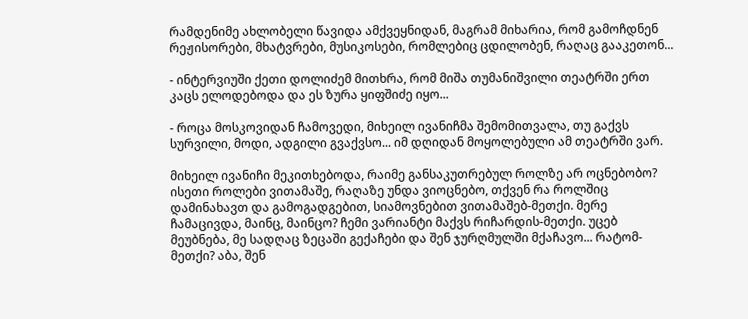რამდენიმე ახლობელი წავიდა ამქვეყნიდან, მაგრამ მიხარია, რომ გამოჩდნენ რეჟისორები, მხატვრები, მუსიკოსები, რომლებიც ცდილობენ, რაღაც გააკეთონ...

- ინტერვიუში ქეთი დოლიძემ მითხრა, რომ მიშა თუმანიშვილი თეატრში ერთ კაცს ელოდებოდა და ეს ზურა ყიფშიძე იყო...

- როცა მოსკოვიდან ჩამოვედი, მიხეილ ივანიჩმა შემომითვალა, თუ გაქვს სურვილი, მოდი, ადგილი გვაქვსო... იმ დღიდან მოყოლებული ამ თეატრში ვარ.

მიხეილ ივანიჩი მეკითხებოდა, რაიმე განსაკუთრებულ როლზე არ ოცნებობო? ისეთი როლები ვითამაშე, რაღაზე უნდა ვიოცნებო, თქვენ რა როლშიც დამინახავთ და გამოგადგებით, სიამოვნებით ვითამაშებ-მეთქი. მერე ჩამაცივდა, მაინც, მაინცო? ჩემი ვარიანტი მაქვს რიჩარდის-მეთქი. უცებ მეუბნება, მე სადღაც ზეცაში გექაჩები და შენ ჯურღმულში მქაჩავო... რატომ-მეთქი? აბა, შენ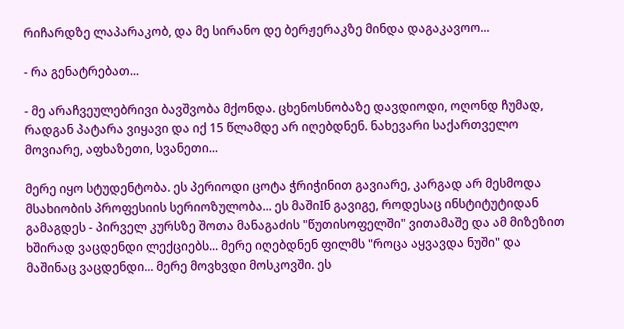რიჩარდზე ლაპარაკობ, და მე სირანო დე ბერჟერაკზე მინდა დაგაკავოო...

- რა გენატრებათ...

- მე არაჩვეულებრივი ბავშვობა მქონდა. ცხენოსნობაზე დავდიოდი, ოღონდ ჩუმად, რადგან პატარა ვიყავი და იქ 15 წლამდე არ იღებდნენ. ნახევარი საქართველო მოვიარე, აფხაზეთი, სვანეთი...

მერე იყო სტუდენტობა. ეს პერიოდი ცოტა ჭრიჭინით გავიარე, კარგად არ მესმოდა მსახიობის პროფესიის სერიოზულობა... ეს მაშიIნ გავიგე, როდესაც ინსტიტუტიდან გამაგდეს - პირველ კურსზე შოთა მანაგაძის "წუთისოფელში" ვითამაშე და ამ მიზეზით ხშირად ვაცდენდი ლექციებს... მერე იღებდნენ ფილმს "როცა აყვავდა ნუში" და მაშინაც ვაცდენდი... მერე მოვხვდი მოსკოვში. ეს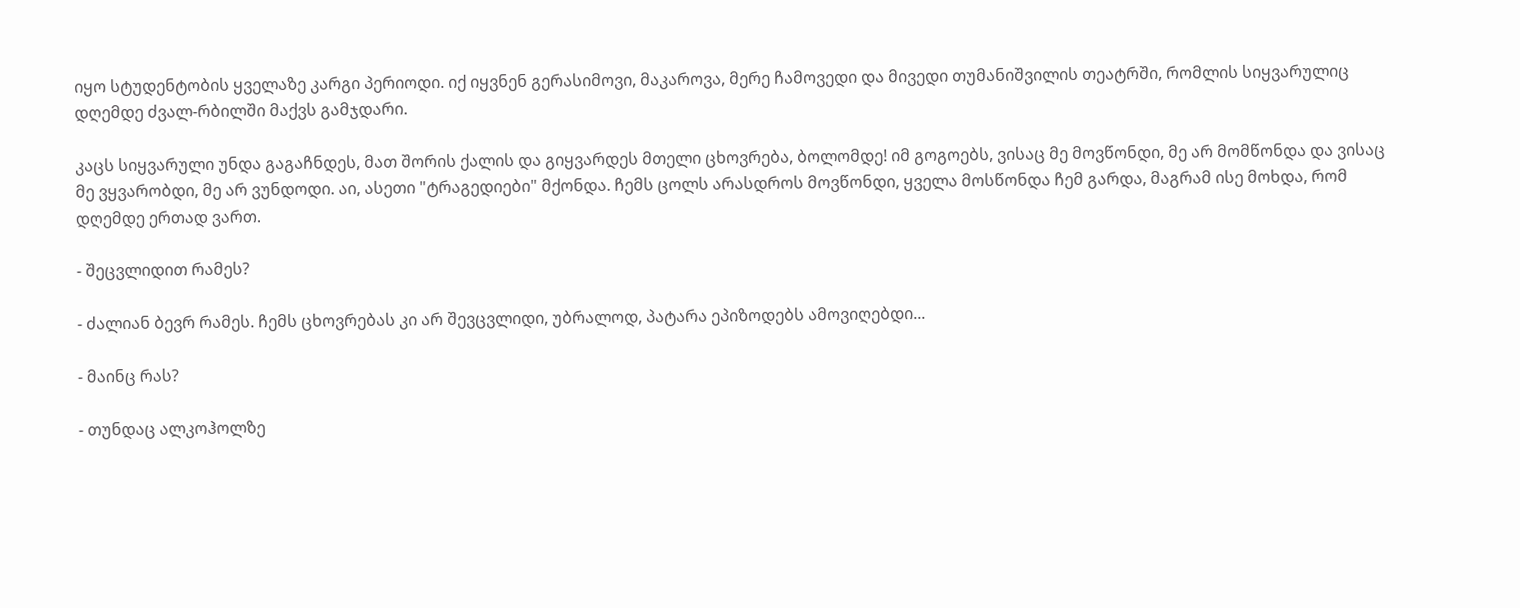იყო სტუდენტობის ყველაზე კარგი პერიოდი. იქ იყვნენ გერასიმოვი, მაკაროვა, მერე ჩამოვედი და მივედი თუმანიშვილის თეატრში, რომლის სიყვარულიც დღემდე ძვალ-რბილში მაქვს გამჯდარი.

კაცს სიყვარული უნდა გაგაჩნდეს, მათ შორის ქალის და გიყვარდეს მთელი ცხოვრება, ბოლომდე! იმ გოგოებს, ვისაც მე მოვწონდი, მე არ მომწონდა და ვისაც მე ვყვარობდი, მე არ ვუნდოდი. აი, ასეთი "ტრაგედიები" მქონდა. ჩემს ცოლს არასდროს მოვწონდი, ყველა მოსწონდა ჩემ გარდა, მაგრამ ისე მოხდა, რომ დღემდე ერთად ვართ.

- შეცვლიდით რამეს?

- ძალიან ბევრ რამეს. ჩემს ცხოვრებას კი არ შევცვლიდი, უბრალოდ, პატარა ეპიზოდებს ამოვიღებდი...

- მაინც რას?

- თუნდაც ალკოჰოლზე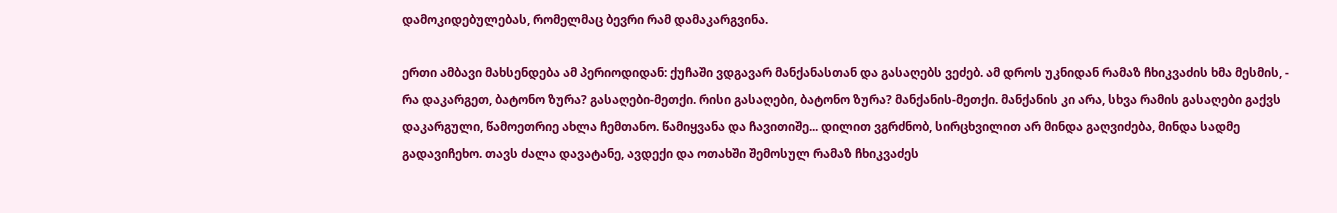დამოკიდებულებას, რომელმაც ბევრი რამ დამაკარგვინა.

ერთი ამბავი მახსენდება ამ პერიოდიდან: ქუჩაში ვდგავარ მანქანასთან და გასაღებს ვეძებ. ამ დროს უკნიდან რამაზ ჩხიკვაძის ხმა მესმის, - რა დაკარგეთ, ბატონო ზურა? გასაღები-მეთქი. რისი გასაღები, ბატონო ზურა? მანქანის-მეთქი. მანქანის კი არა, სხვა რამის გასაღები გაქვს დაკარგული, წამოეთრიე ახლა ჩემთანო. წამიყვანა და ჩავითიშე... დილით ვგრძნობ, სირცხვილით არ მინდა გაღვიძება, მინდა სადმე გადავიჩეხო. თავს ძალა დავატანე, ავდექი და ოთახში შემოსულ რამაზ ჩხიკვაძეს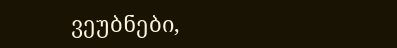ვეუბნები,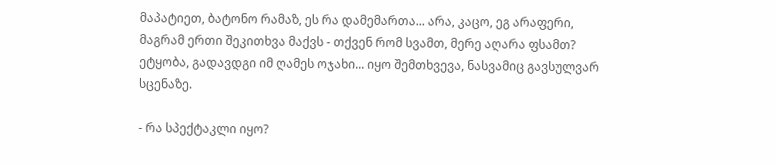მაპატიეთ, ბატონო რამაზ, ეს რა დამემართა... არა, კაცო, ეგ არაფერი, მაგრამ ერთი შეკითხვა მაქვს - თქვენ რომ სვამთ, მერე აღარა ფსამთ? ეტყობა, გადავდგი იმ ღამეს ოჯახი... იყო შემთხვევა, ნასვამიც გავსულვარ სცენაზე.

- რა სპექტაკლი იყო?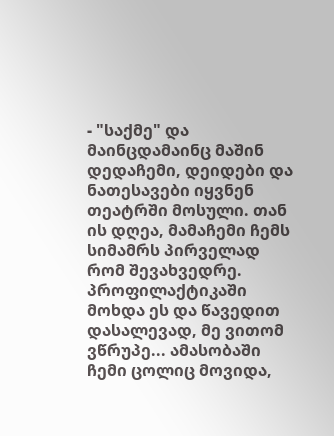- "საქმე" და მაინცდამაინც მაშინ დედაჩემი, დეიდები და ნათესავები იყვნენ თეატრში მოსული. თან ის დღეა, მამაჩემი ჩემს სიმამრს პირველად რომ შევახვედრე. პროფილაქტიკაში მოხდა ეს და წავედით დასალევად, მე ვითომ ვწრუპე... ამასობაში ჩემი ცოლიც მოვიდა,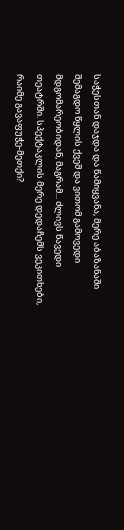საჭესთან დაჯდა და წამიყვანა, მერე აბაზანაში შემაგდო წყლის ქვეშ და ვითომ გამოვედი მდგომარეობიდან, მაგრამ... ძლივს წავედი თეატრში. სპექტაკლის მერე დედაჩემს ვეკითხები, რაიმე გავაფუჭე-მეთქი?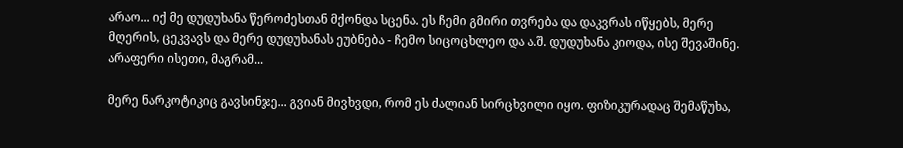არაო... იქ მე დუდუხანა წეროძესთან მქონდა სცენა. ეს ჩემი გმირი თვრება და დაკვრას იწყებს, მერე მღერის, ცეკვავს და მერე დუდუხანას ეუბნება - ჩემო სიცოცხლეო და ა.შ. დუდუხანა კიოდა, ისე შევაშინე. არაფერი ისეთი, მაგრამ...

მერე ნარკოტიკიც გავსინჯე... გვიან მივხვდი, რომ ეს ძალიან სირცხვილი იყო. ფიზიკურადაც შემაწუხა,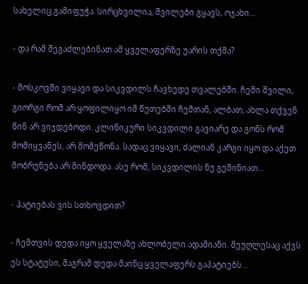სახელიც გამიფუჭა. სირცხვილია, შვილები გყავს, ოჯახი...

- და რამ შეგაძლებინათ ამ ყველაფერზე უარის თქმა?

- მოსკოვში ვიყავი და სიკვდილს ჩავხედე თვალებში. ჩემი შვილი, გიორგი რომ არ ყოფილიყო იმ წუთებში ჩემთან, ალბათ, ახლა თქვენ წინ არ ვიჯდებოდი. კლინიკური სიკვდილი გავიარე და გონს რომ მომიყვანეს, არ მომეწონა. სადაც ვიყავი, ძალიან კარგი იყო და აქეთ მობრუნება არ მინდოდა. ასე რომ, სიკვდილის ნუ გეშინიათ...

- პატიებას ვის სთხოვდით?

- ჩემთვის დედა იყო ყველაზე ახლობელი ადამიანი. მეუღლესაც აქვს ეს სტატუსი, მაგრამ დედა მაინც ყველაფერს გაპატიებს...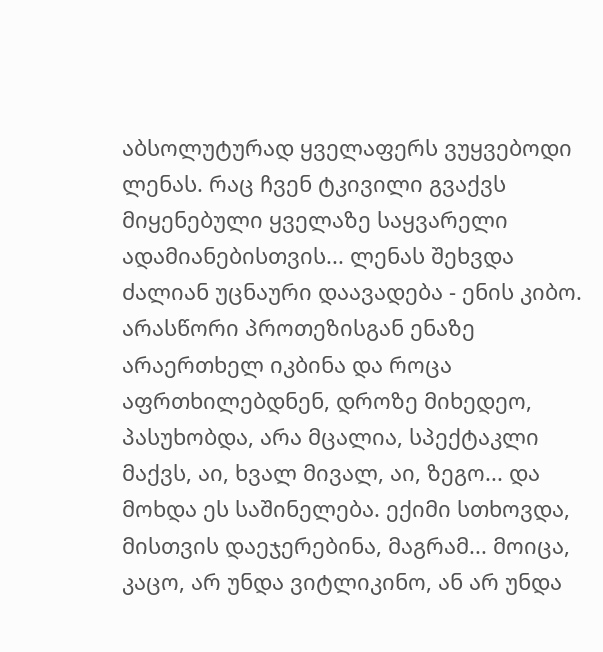აბსოლუტურად ყველაფერს ვუყვებოდი ლენას. რაც ჩვენ ტკივილი გვაქვს მიყენებული ყველაზე საყვარელი ადამიანებისთვის... ლენას შეხვდა ძალიან უცნაური დაავადება - ენის კიბო. არასწორი პროთეზისგან ენაზე არაერთხელ იკბინა და როცა აფრთხილებდნენ, დროზე მიხედეო, პასუხობდა, არა მცალია, სპექტაკლი მაქვს, აი, ხვალ მივალ, აი, ზეგო... და მოხდა ეს საშინელება. ექიმი სთხოვდა, მისთვის დაეჯერებინა, მაგრამ... მოიცა, კაცო, არ უნდა ვიტლიკინო, ან არ უნდა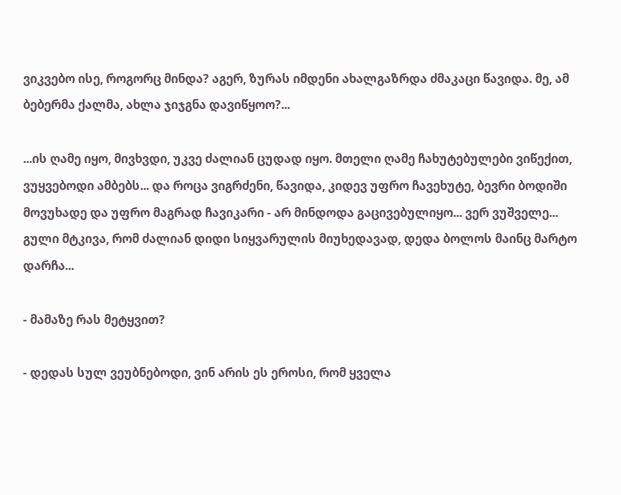ვიკვებო ისე, როგორც მინდა? აგერ, ზურას იმდენი ახალგაზრდა ძმაკაცი წავიდა. მე, ამ ბებერმა ქალმა, ახლა ჯიჯგნა დავიწყოო?...

...ის ღამე იყო, მივხვდი, უკვე ძალიან ცუდად იყო. მთელი ღამე ჩახუტებულები ვიწექით, ვუყვებოდი ამბებს... და როცა ვიგრძენი, წავიდა, კიდევ უფრო ჩავეხუტე, ბევრი ბოდიში მოვუხადე და უფრო მაგრად ჩავიკარი - არ მინდოდა გაცივებულიყო... ვერ ვუშველე... გული მტკივა, რომ ძალიან დიდი სიყვარულის მიუხედავად, დედა ბოლოს მაინც მარტო დარჩა...

- მამაზე რას მეტყვით?

- დედას სულ ვეუბნებოდი, ვინ არის ეს ეროსი, რომ ყველა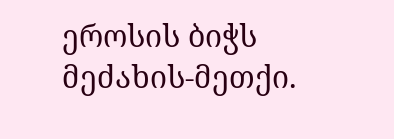ეროსის ბიჭს მეძახის-მეთქი.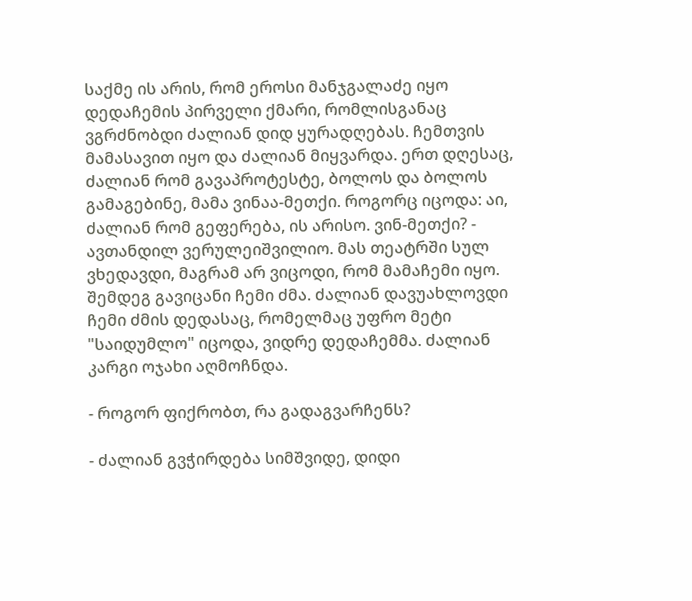საქმე ის არის, რომ ეროსი მანჯგალაძე იყო დედაჩემის პირველი ქმარი, რომლისგანაც ვგრძნობდი ძალიან დიდ ყურადღებას. ჩემთვის მამასავით იყო და ძალიან მიყვარდა. ერთ დღესაც, ძალიან რომ გავაპროტესტე, ბოლოს და ბოლოს გამაგებინე, მამა ვინაა-მეთქი. როგორც იცოდა: აი, ძალიან რომ გეფერება, ის არისო. ვინ-მეთქი? - ავთანდილ ვერულეიშვილიო. მას თეატრში სულ ვხედავდი, მაგრამ არ ვიცოდი, რომ მამაჩემი იყო. შემდეგ გავიცანი ჩემი ძმა. ძალიან დავუახლოვდი ჩემი ძმის დედასაც, რომელმაც უფრო მეტი "საიდუმლო" იცოდა, ვიდრე დედაჩემმა. ძალიან კარგი ოჯახი აღმოჩნდა.

- როგორ ფიქრობთ, რა გადაგვარჩენს?

- ძალიან გვჭირდება სიმშვიდე, დიდი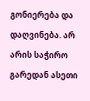გონიერება და დაღვინება. არ არის საჭირო გარედან ასეთი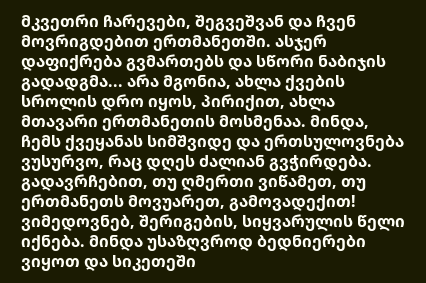მკვეთრი ჩარევები, შეგვეშვან და ჩვენ მოვრიგდებით ერთმანეთში. ასჯერ დაფიქრება გვმართებს და სწორი ნაბიჯის გადადგმა... არა მგონია, ახლა ქვების სროლის დრო იყოს, პირიქით, ახლა მთავარი ერთმანეთის მოსმენაა. მინდა, ჩემს ქვეყანას სიმშვიდე და ერთსულოვნება ვუსურვო, რაც დღეს ძალიან გვჭირდება. გადავრჩებით, თუ ღმერთი ვიწამეთ, თუ ერთმანეთს მოვუარეთ, გამოვადექით! ვიმედოვნებ, შერიგების, სიყვარულის წელი იქნება. მინდა უსაზღვროდ ბედნიერები ვიყოთ და სიკეთეში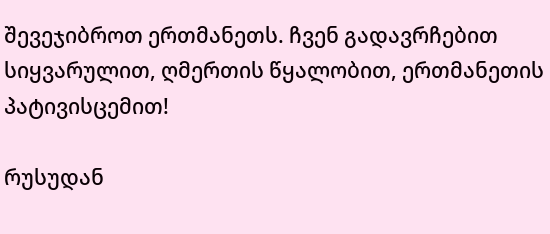შევეჯიბროთ ერთმანეთს. ჩვენ გადავრჩებით სიყვარულით, ღმერთის წყალობით, ერთმანეთის პატივისცემით!

რუსუდან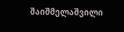შაიშმელაშვილი